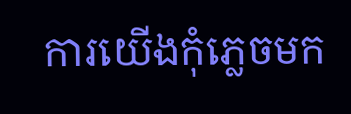ការយើងកុំភ្លេចមក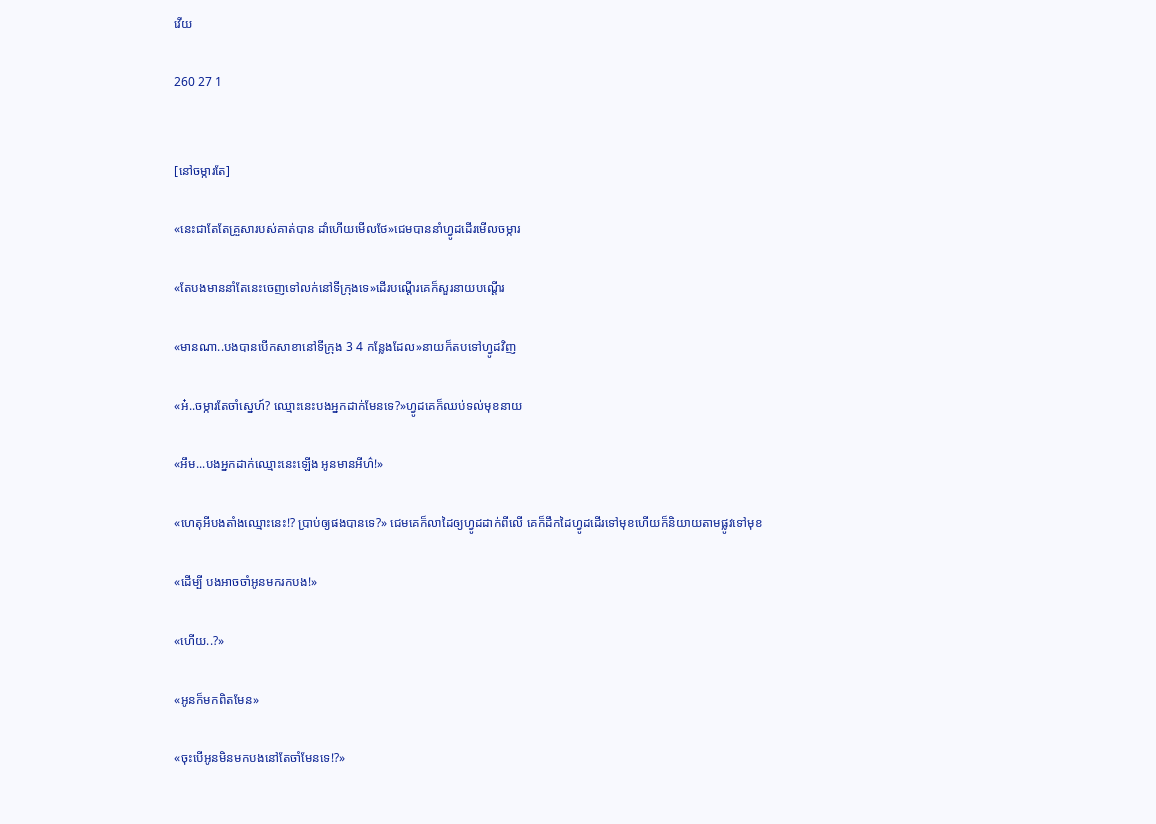វើយ

260 27 1


[នៅចម្ការតែ]

«នេះជាតែតែគ្រួសារបស់គាត់បាន ដាំហើយមើលថែ»ជេមបាននាំហ្វូដដើរមើលចម្ការ

«តែបងមាននាំតែនេះចេញទៅលក់នៅទីក្រុងទេ»ដើរបណ្ដើរគេក៏សួរនាយបណ្ដើរ

«មានណា..បងបានបើកសាខានៅទីក្រុង 3 4 កន្លែងដែល»នាយក៏តបទៅហ្វូដវិញ

«អ៎..ចម្ការតែចាំស្នេហ៍? ឈ្មោះនេះបងអ្នកដាក់មែនទេ?»ហ្វូដគេក៏ឈប់ទល់មុខនាយ

«អឹម...បងអ្នកដាក់ឈ្មោះនេះឡើង អូនមានអីហ៌!»

«ហេតុអីបងតាំងឈ្មោះនេះ!? ប្រាប់ឲ្យផងបានទេ?» ជេមគេក៏លាដៃឲ្យហ្វូដដាក់ពីលើ គេក៏ដឹកដៃហ្វូដដើរទៅមុខហើយក៏និយាយតាមផ្លូវទៅមុខ

«ដើម្បី បងអាចចាំអូនមករកបង!»

«ហើយ..?»

«អូនក៏មកពិតមែន»

«ចុះបើអូនមិនមកបងនៅតែចាំមែនទេ!?»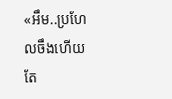«អឹម..ប្រហែលចឹងហើយ តែ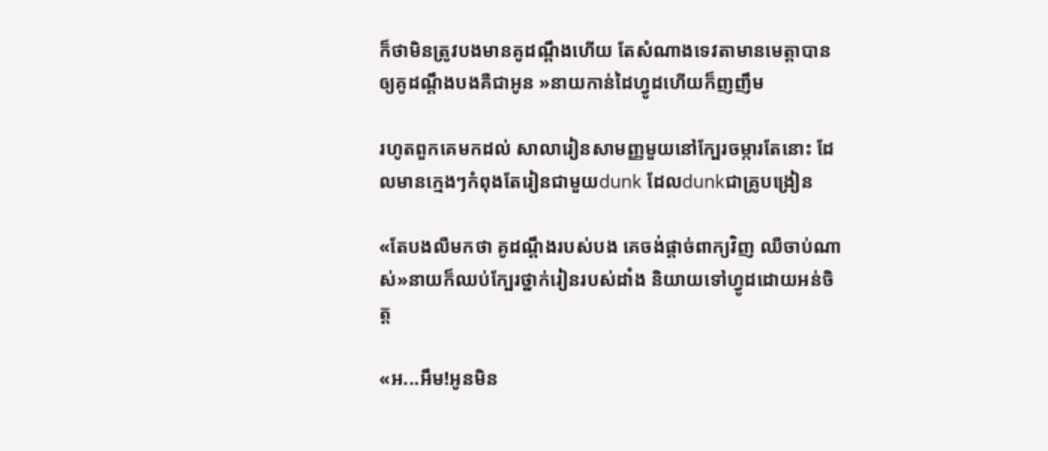ក៏ថាមិនត្រូវបងមានគូដណ្តឹងហើយ តែសំណាងទេវតាមានមេត្តាបានឲ្យគូដណ្តឹងបងគឺជាអូន »នាយកាន់ដៃហ្វូដហើយក៏ញញឹម

រហូតពួកគេមកដល់ សាលារៀនសាមញ្ញមួយនៅក្បែរចម្ការតែនោះ ដែលមានក្មេងៗកំពុងតែរៀនជាមួយdunk ដែលdunkជាគ្រូបង្រៀន

«តែបងលឺមកថា គូដណ្តឹងរបស់បង គេចង់ផ្ដាច់ពាក្យវិញ ឈឺចាប់ណាស់»នាយក៏ឈប់ក្បែរថ្នាក់រៀនរបស់ដាំង និយាយទៅហ្វូដដោយអន់ចិត្ដ

«អ...អឹម!អូនមិន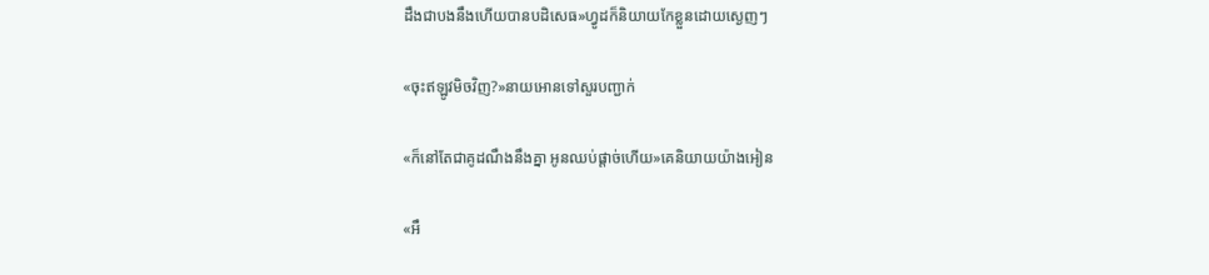ដឹងជាបងនឹងហើយបានបដិសេធ»ហ្វូដក៏និយាយកែខ្លួនដោយស្ងេញៗ

«ចុះឥឡូវមិចវិញ?»នាយអោនទៅសួរបញ្ជាក់

«ក៏នៅតែជាគូដណឹងនឹងគ្នា អូនឈប់ផ្ដាច់ហើយ»គេនិយាយយ៉ាងអៀន

«អឹ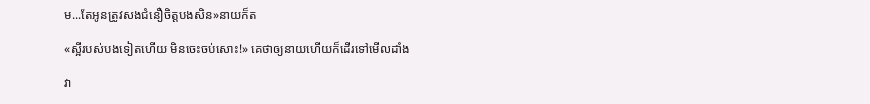ម...តែអូនត្រូវសងជំនឿចិត្ដបងសិន»នាយក៏ត

«ស្អីរបស់បងទៀតហើយ មិនចេះចប់សោះ!» គេថាឲ្យនាយហើយក៏ដើរទៅមើលដាំង

វា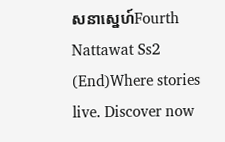សនាស្នេហ៍Fourth Nattawat Ss2 (End)Where stories live. Discover now